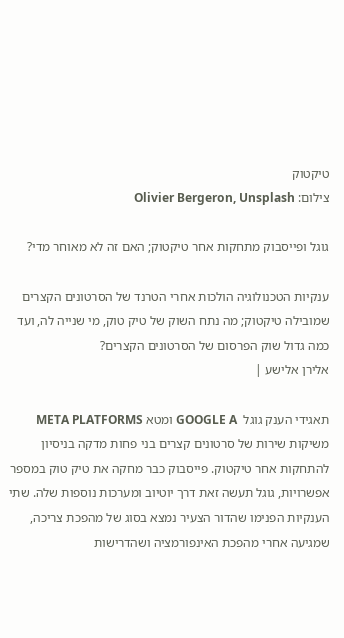טיקטוק
צילום: Olivier Bergeron, Unsplash

גוגל ופייסבוק מתחקות אחר טיקטוק; האם זה לא מאוחר מדי?

ענקיות הטכנולוגיה הולכות אחרי הטרנד של הסרטונים הקצרים שמובילה טיקטוק; מה נתח השוק של טיק טוק, מי שנייה לה, ועד כמה גדול שוק הפרסום של הסרטונים הקצרים?
אלירן אלישע |

תאגידי הענק גוגל  GOOGLE A ומטא META PLATFORMS משיקות שירות של סרטונים קצרים בני פחות מדקה בניסיון להתחקות אחר טיקטוק. פייסבוק כבר מחקה את טיק טוק במספר אפשרויות, גוגל תעשה זאת דרך יוטיוב ומערכות נוספות שלה. שתי הענקיות הפנימו שהדור הצעיר נמצא בסוג של מהפכת צריכה, שמגיעה אחרי מהפכת האינפורמציה ושהדרישות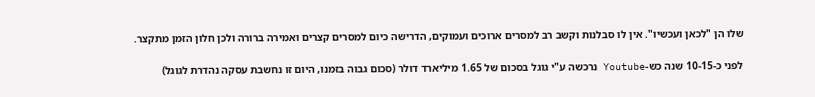שלו הן "לכאן ועכשיו". אין לו סבלנות וקשב רב למסרים ארוכים ועמוקים, הדרישה כיום למסרים קצרים ואמירה ברורה ולכן חלון הזמן מתקצר.

לפני כ-10-15 שנה כש-Youtube נרכשה ע"י גוגל בסכום של 1.65 מיליארד דולר (סכום גבוה בזמנו, היום זו נחשבת עסקה נהדרת לגוגל)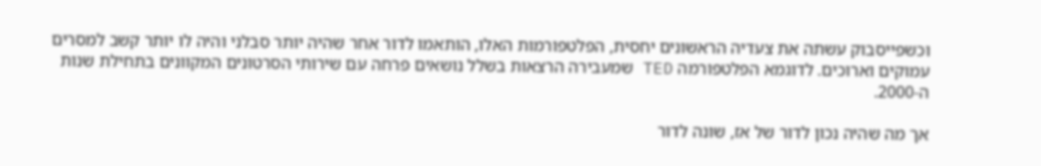וכשפייסבוק עשתה את צעדיה הראשונים יחסית, הפלטפורמות האלו, הותאמו לדור אחר שהיה יותר סבלני והיה לו יותר קשב למסרים עמוקים וארוכים. לדוגמא הפלטפורמה TED שמעבירה הרצאות בשלל נושאים פרחה עם שירותי הסרטונים המקוונים בתחילת שנות ה-2000.

אך מה שהיה נכון לדור של אז, שונה לדור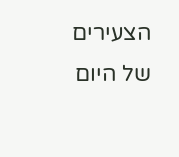הצעירים של היום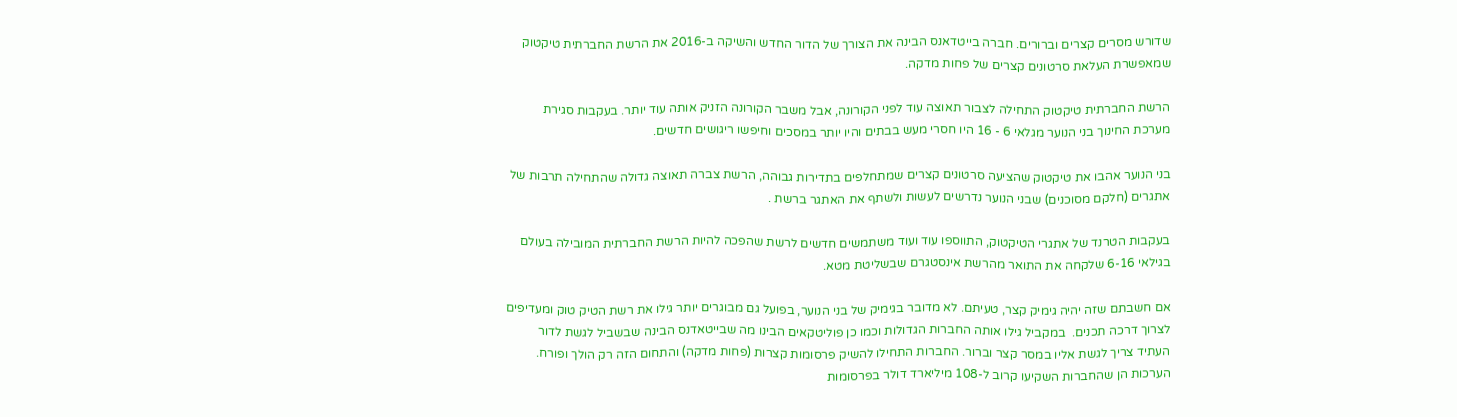שדורש מסרים קצרים וברורים. חברה בייטדאנס הבינה את הצורך של הדור החדש והשיקה ב-2016 את הרשת החברתית טיקטוק שמאפשרת העלאת סרטונים קצרים של פחות מדקה.

הרשת החברתית טיקטוק התחילה לצבור תאוצה עוד לפני הקורונה, אבל משבר הקורונה הזניק אותה עוד יותר. בעקבות סגירת מערכת החינוך בני הנוער מגלאי 6 - 16 היו חסרי מעש בבתים והיו יותר במסכים וחיפשו ריגושים חדשים.

בני הנוער אהבו את טיקטוק שהציעה סרטונים קצרים שמתחלפים בתדירות גבוהה, הרשת צברה תאוצה גדולה שהתחילה תרבות של אתגרים (חלקם מסוכנים) שבני הנוער נדרשים לעשות ולשתף את האתגר ברשת .

בעקבות הטרנד של אתגרי הטיקטוק, התווספו עוד ועוד משתמשים חדשים לרשת שהפכה להיות הרשת החברתית המובילה בעולם בגילאי 6-16 שלקחה את התואר מהרשת אינסטגרם שבשליטת מטא.

אם חשבתם שזה יהיה גימיק קצר, טעיתם. לא מדובר בגימיק של בני הנוער, בפועל גם מבוגרים יותר גילו את רשת הטיק טוק ומעדיפים לצרוך דרכה תכנים.  במקביל גילו אותה החברות הגדולות וכמו כן פוליטקאים הבינו מה שבייטאדנס הבינה שבשביל לגשת לדור העתיד צריך לגשת אליו במסר קצר וברור. החברות התחילו להשיק פרסומות קצרות (פחות מדקה) והתחום הזה רק הולך ופורח.  הערכות הן שהחברות השקיעו קרוב ל-108 מיליארד דולר בפרסומות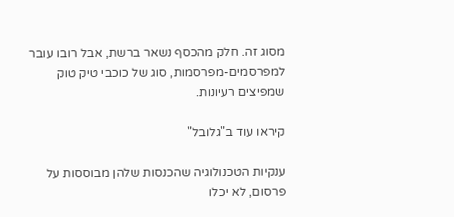מסוג זה. חלק מהכסף נשאר ברשת, אבל רובו עובר למפרסמים-מפרסמות, סוג של כוכבי טיק טוק שמפיצים רעיונות.

קיראו עוד ב"גלובל"

ענקיות הטכנולוגיה שהכנסות שלהן מבוססות על פרסום, לא יכלו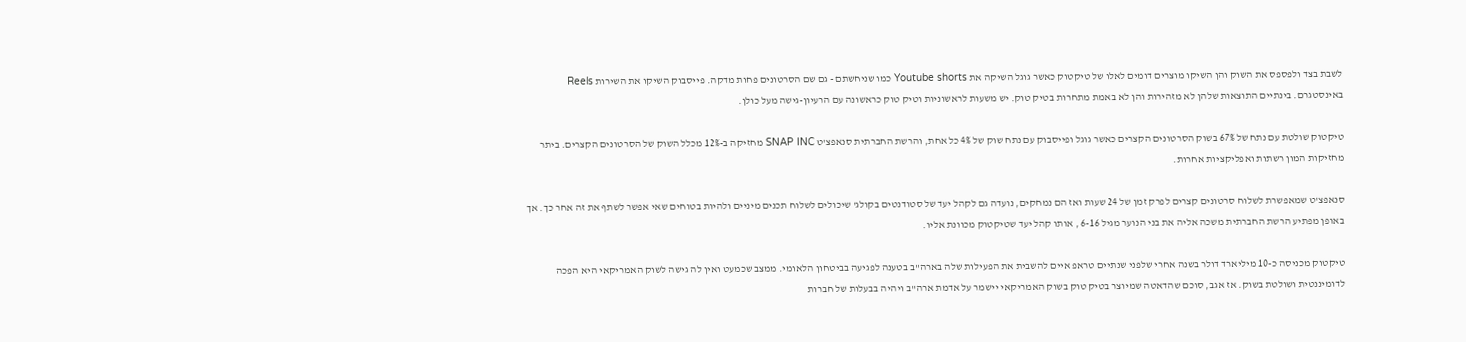לשבת בצד ולפספס את השוק והן השיקו מוצרים דומים לאלו של טיקטוק כאשר גוגל השיקה את Youtube shorts כמו שניחשתם - גם שם הסרטונים פחות מדקה. פייסבוק השיקו את השירות Reels באינסטגרם. בינתיים התוצאות שלהן לא מזהירות והן לא באמת מתחרות בטיק טוק. יש משעות לראשוניות וטיק טוק כראשונה עם הרעיון-גישה מעל כולן.

טיקטוק שולטת עם נתח של 67% בשוק הסרטונים הקצרים כאשר גוגל ופייסבוק עם נתח שוק של 4% כל אחת, והרשת החברתית סנאפצ'ט SNAP INC מחזיקה ב-12% מכלל השוק של הסרטונים הקצרים. ביתר מחזיקות המון רשתות ואפליקציות אחרות.

סנאפצ'ט שמאפשרת לשלוח סרטונים קצרים לפרק זמן של 24 שעות ואז הם נמחקים, נועדה גם לקהל יעד של סטודנטים בקולג' שיכולים לשלוח תכנים מיניים ולהיות בטוחים שאי אפשר לשתף את זה אחר כך. אך באופן מפתיע הרשת החברתית משכה אליה את בני הנוער מגיל 6-16 , אותו קהל יעד שטיקטוק מכוונת אליו.

טיקטוק מכניסה כ-10 מיליארד דולר בשנה אחרי שלפני שנתיים טראפ איים להשבית את הפעילות שלה בארה"ב בטענה לפגיעה בביטחון הלאומי. ממצב שכמעט ואין לה גישה לשוק האמריקאי היא הפכה לדומיננטית ושולטת בשוק. אז אגב, סוכם שהדאטה שמיוצר בטיק טוק בשוק האמריקאי יישמר על אדמת ארה"ב ויהיה בבעלות של חברות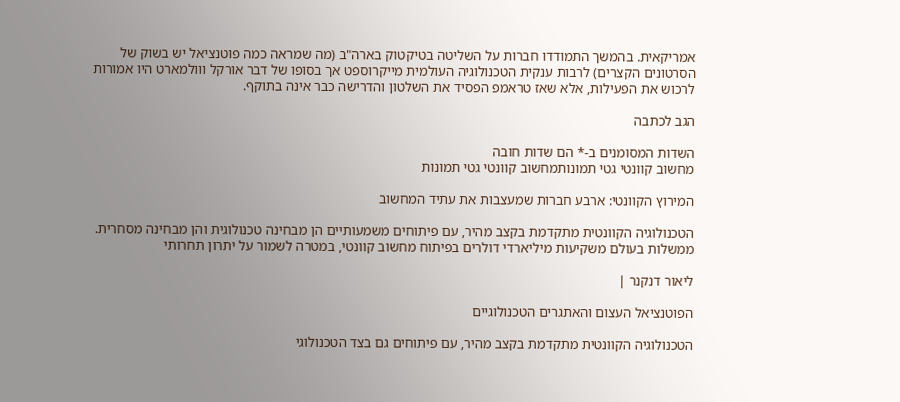אמריקאית. בהמשך התמודדו חברות על השליטה בטיקטוק בארה"ב (מה שמראה כמה פוטנציאל יש בשוק של הסרטונים הקצרים) לרבות ענקית הטכנולוגיה העולמית מייקרוספט אך בסופו של דבר אורקל ווולמארט היו אמורות לרכוש את הפעילות, אלא שאז טראמפ הפסיד את השלטון והדרישה כבר אינה בתוקף.

הגב לכתבה

השדות המסומנים ב-* הם שדות חובה
מחשוב קוונטי גטי תמונותמחשוב קוונטי גטי תמונות

המירוץ הקוונטי: ארבע חברות שמעצבות את עתיד המחשוב

הטכנולוגיה הקוונטית מתקדמת בקצב מהיר, עם פיתוחים משמעותיים הן מבחינה טכנולוגית והן מבחינה מסחרית. ממשלות בעולם משקיעות מיליארדי דולרים בפיתוח מחשוב קוונטי, במטרה לשמור על יתרון תחרותי

ליאור דנקנר |

הפוטנציאל העצום והאתגרים הטכנולוגיים

הטכנולוגיה הקוונטית מתקדמת בקצב מהיר, עם פיתוחים גם בצד הטכנולוגי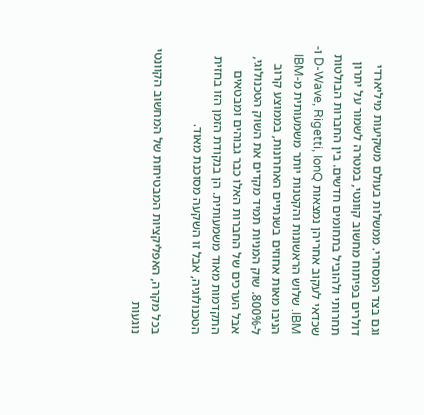וגם בצד המסחרי. ממשלות בעולם משקיעות מיליארדי דולרים בפיתוח מחשוב קוונטי, במטרה לשמור על יתרון תחרותי ולהוביל בתחומים חדשים. בין החברות הבולטות שכדאי לעקוב אחריהן נמצאות D-Wave, Rigetti, IonQ ו-IBM. שלוש הראשונות והקטנות יותר משמעותית מ-IBM הניבו מאות אחוזים בשנתיים האחרונות, בממוצע קרוב ל-800%. שוק המניות תמיד מקדים את השוק הטכנולוגי, אבל הערכים של החברות האלו כבר גבוהים ומבטאים התקדמות מאוד משמעותית. הן בנקודת הזמן הזו בחזית הטכנולוגיה, אבל זו השקעה מסוכנת מאוד.

בכל מקרה, האפליקציות המבטיחות של המחשוב הקוונטי נוגעות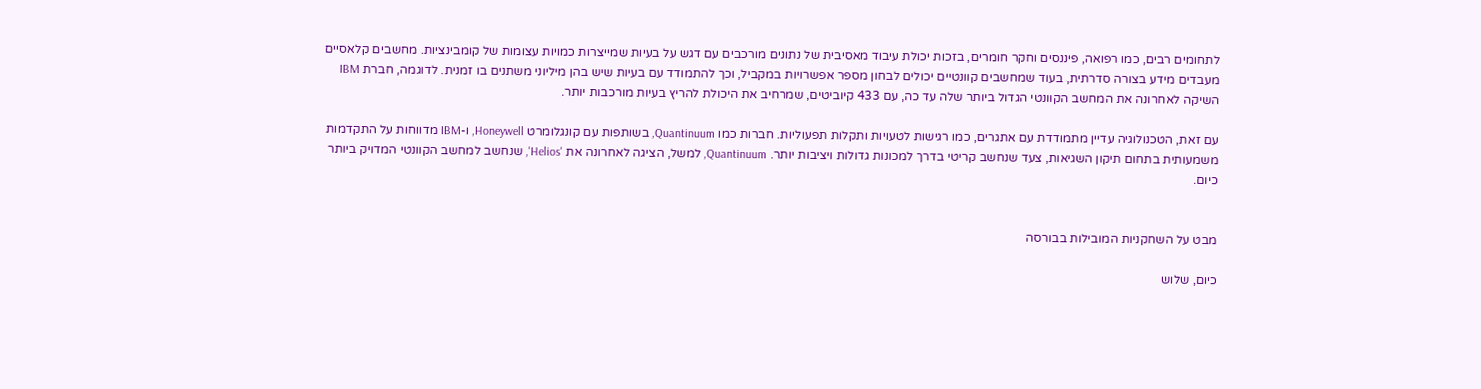לתחומים רבים, כמו רפואה, פיננסים וחקר חומרים, בזכות יכולת עיבוד מאסיבית של נתונים מורכבים עם דגש על בעיות שמייצרות כמויות עצומות של קומבינציות. מחשבים קלאסיים מעבדים מידע בצורה סדרתית, בעוד שמחשבים קוונטיים יכולים לבחון מספר אפשרויות במקביל, וכך להתמודד עם בעיות שיש בהן מיליוני משתנים בו זמנית. לדוגמה, חברת IBM השיקה לאחרונה את המחשב הקוונטי הגדול ביותר שלה עד כה, עם 433 קיוביטים, שמרחיב את היכולת להריץ בעיות מורכבות יותר.

עם זאת, הטכנולוגיה עדיין מתמודדת עם אתגרים, כמו רגישות לטעויות ותקלות תפעוליות. חברות כמו Quantinuum, בשותפות עם קונגלומרט Honeywell, ו-IBM מדווחות על התקדמות משמעותית בתחום תיקון השגיאות, צעד שנחשב קריטי בדרך למכונות גדולות ויציבות יותר. Quantinuum, למשל, הציגה לאחרונה את 'Helios', שנחשב למחשב הקוונטי המדויק ביותר כיום.


מבט על השחקניות המובילות בבורסה

כיום, שלוש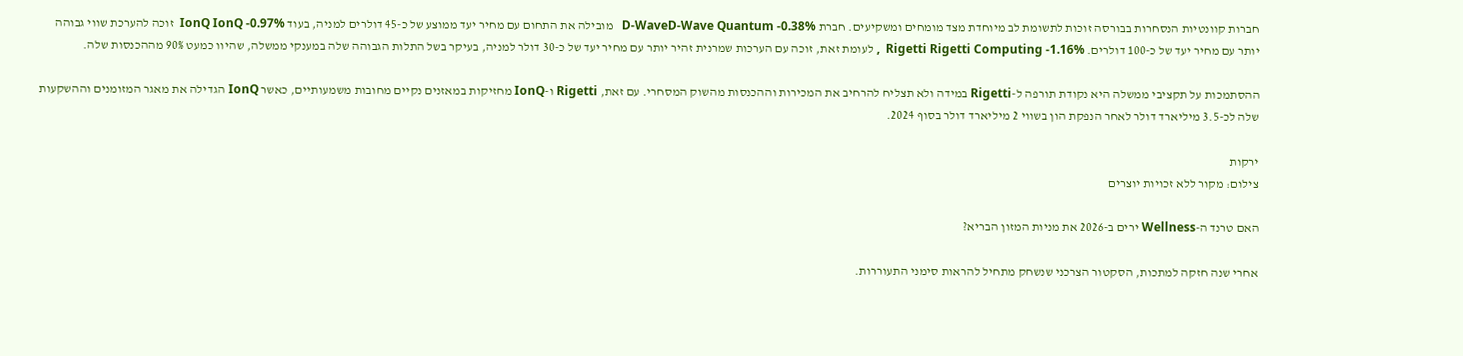חברות קוונטיות הנסחרות בבורסה זוכות לתשומת לב מיוחדת מצד מומחים ומשקיעים. חברת D-WaveD-Wave Quantum -0.38%   מובילה את התחום עם מחיר יעד ממוצע של כ-45 דולרים למניה, בעוד IonQ IonQ -0.97%  זוכה להערכת שווי גבוהה יותר עם מחיר יעד של כ-100 דולרים. Rigetti Rigetti Computing -1.16%  , לעומת זאת, זוכה עם הערכות שמרנית זהיר יותר עם מחיר יעד של כ-30 דולר למניה, בעיקר בשל התלות הגבוהה שלה במענקי ממשלה, שהיוו כמעט 90% מההכנסות שלה.

ההסתמכות על תקציבי ממשלה היא נקודת תורפה ל-Rigetti במידה ולא תצליח להרחיב את המכירות וההכנסות מהשוק המסחרי. עם זאת, Rigetti ו-IonQ מחזיקות במאזנים נקיים מחובות משמעותיים, כאשר IonQ הגדילה את מאגר המזומנים וההשקעות שלה לכ-3.5 מיליארד דולר לאחר הנפקת הון בשווי 2 מיליארד דולר בסוף 2024.

ירקות
צילום: מקור ללא זכויות יוצרים

האם טרנד ה-Wellness ירים ב-2026 את מניות המזון הבריא?

אחרי שנה חזקה למתכות, הסקטור הצרכני שנשחק מתחיל להראות סימני התעוררות.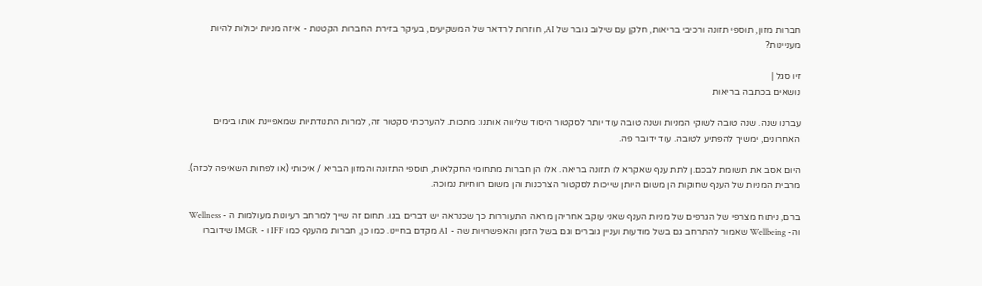חברות מזון, תוספי תזונה ורכיבי בריאות, חלקן עם שילוב גובר של AI, חוזרות לרדאר של המשקיעים, בעיקר בזירת החברות הקטנות - איזה מניות יכולות להיות מעניינות?

זיו סגל |
נושאים בכתבה בריאות

עברנו שנה. שנה טובה לשוקי המניות ושנה טובה עוד יותר לסקטור היסוד שליווה אותנו: מתכות. להערכתי סקטור זה, למרות התנודתיות שמאפיינת אותו בימים האחרונים, ימשיך להפתיע לטובה. עוד ידובר פה.

היום אסב את תשומת לבכם.ן לתת ענף שאקרא לו תזונה בריאה. אלו הן חברות מתחומי החקלאות, תוספי התזונה והמזון הבריא / איכותי (או לפחות השאיפה לכזה). מרבית המניות של הענף שחוקות הן משום היותן שייכות לסקטור הצרכנות והן משום רווחיות נמוכה.

ברם, ניתוח מצרפי של הגרפים של מניות הענף שאני עוקב אחריהן מראה התעוררות כך שכנראה יש דברים בגו. תחום זה שייך למרחב רעיונות מעולמות ה - Wellness  וה- Wellbeing שאמור להתרחב גם בשל מודעות ועניין גוברים וגם בשל הזמן והאפשרויות שה - AI מקדם בחיינו. כמו כן, חברות מהענף כמו IFF ו - IMGR שידוברו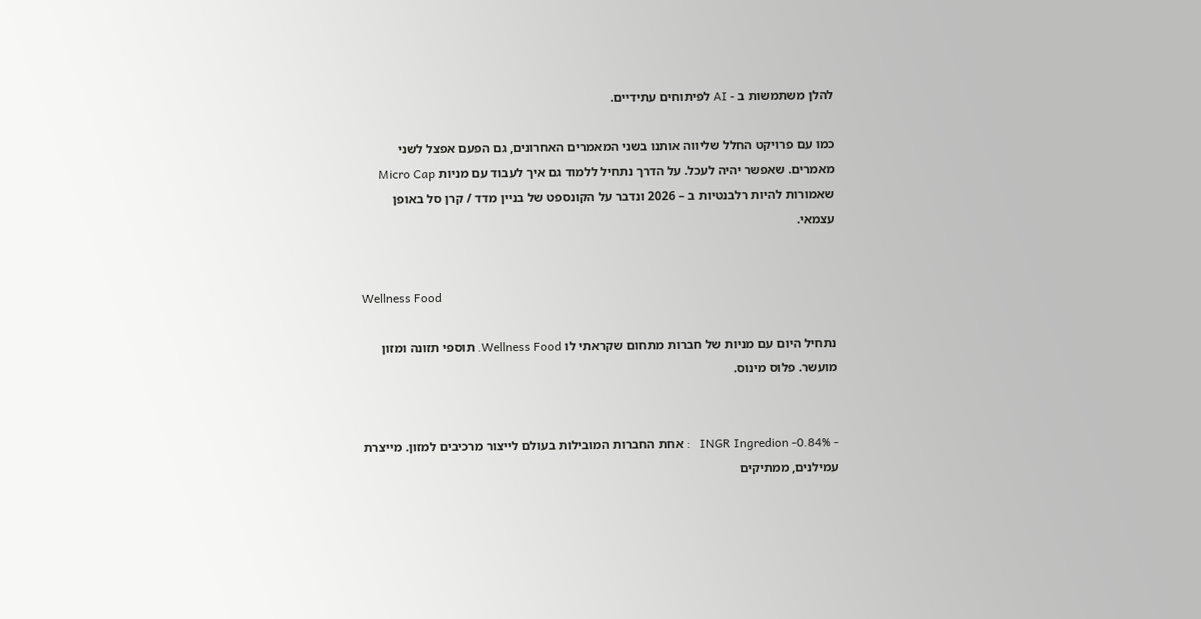להלן משתמשות ב - AI לפיתוחים עתידיים.

כמו עם פרויקט החלל שליווה אותנו בשני המאמרים האחרונים, גם הפעם אפצל לשני מאמרים. שאפשר יהיה לעכל. על הדרך נתחיל ללמוד גם איך לעבוד עם מניות Micro Cap שאמורות להיות רלבנטיות ב – 2026 ונדבר על הקונספט של בניין מדד / קרן סל באופן עצמאי.


Wellness Food

נתחיל היום עם מניות של חברות מתחום שקראתי לו Wellness Food. תוספי תזונה ומזון מועשר. פלוס מינוס.


- INGR Ingredion -0.84%   : אחת החברות המובילות בעולם לייצור מרכיבים למזון. מייצרת עמילנים, ממתיקים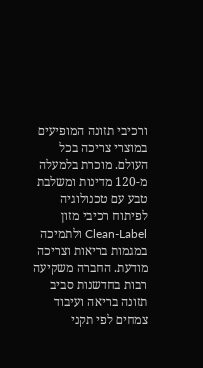ורכיבי תזונה המופיעים במוצרי צריכה בכל העולם. מוכרת בלמעלה מ-120 מדינות ומשלבת טבע עם טכנולוגיה לפיתוח רכיבי מזון Clean-Label ולתמיכה במגמות בריאות וצריכה מודעת. החברה משקיעה רבות בחדשנות סביב תזונה בריאה ועיבוד צמחים לפי תקני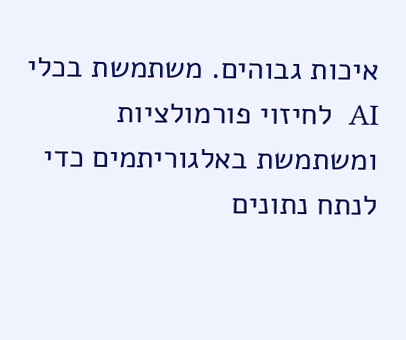איכות גבוהים. משתמשת בכלי AI  לחיזוי פורמולציות  ומשתמשת באלגוריתמים כדי לנתח נתונים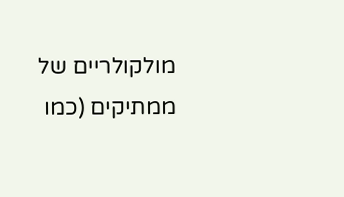מולקולריים של ממתיקים (כמו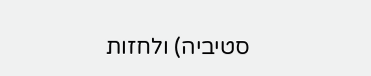סטיביה) ולחזות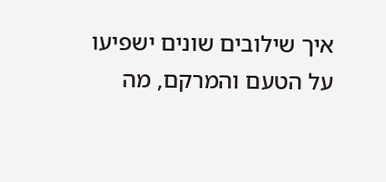איך שילובים שונים ישפיעו על הטעם והמרקם, מה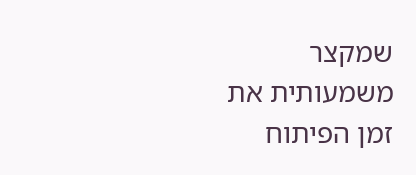שמקצר משמעותית את זמן הפיתוח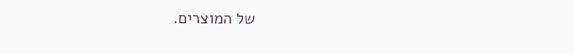של המוצרים.